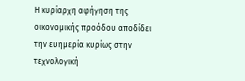Η κυρίαρχη αφήγηση της οικονοµικής προόδου αποδίδει την ευηµερία κυρίως στην τεχνολογική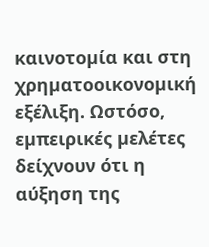καινοτοµία και στη χρηµατοοικονοµική εξέλιξη. Ωστόσο, εµπειρικές µελέτες δείχνουν ότι η αύξηση της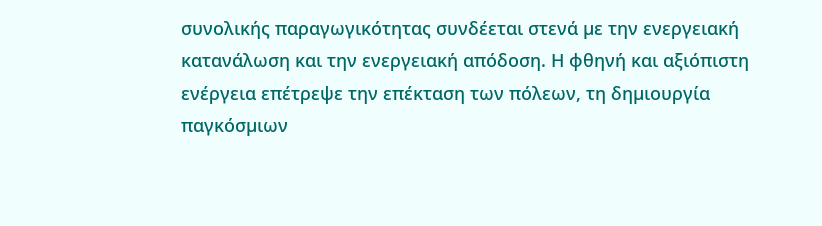συνολικής παραγωγικότητας συνδέεται στενά µε την ενεργειακή κατανάλωση και την ενεργειακή απόδοση. Η φθηνή και αξιόπιστη ενέργεια επέτρεψε την επέκταση των πόλεων, τη δηµιουργία παγκόσµιων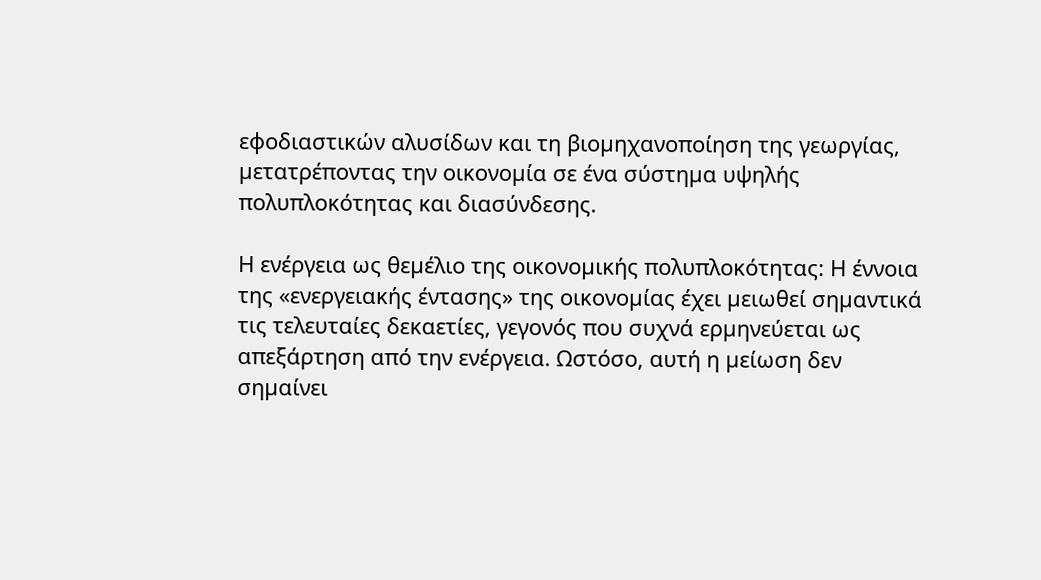εφοδιαστικών αλυσίδων και τη βιοµηχανοποίηση της γεωργίας, µετατρέποντας την οικονοµία σε ένα σύστηµα υψηλής πολυπλοκότητας και διασύνδεσης.

Η ενέργεια ως θεµέλιο της οικονοµικής πολυπλοκότητας: Η έννοια της «ενεργειακής έντασης» της οικονοµίας έχει µειωθεί σηµαντικά τις τελευταίες δεκαετίες, γεγονός που συχνά ερµηνεύεται ως απεξάρτηση από την ενέργεια. Ωστόσο, αυτή η µείωση δεν σηµαίνει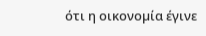ότι η οικονοµία έγινε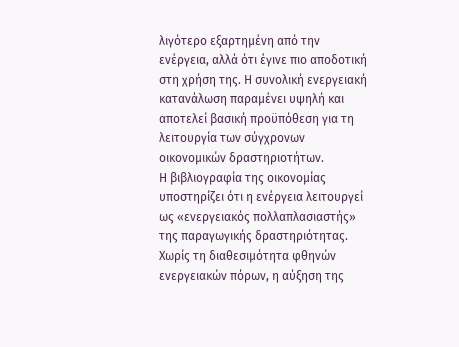λιγότερο εξαρτηµένη από την ενέργεια, αλλά ότι έγινε πιο αποδοτική στη χρήση της. Η συνολική ενεργειακή κατανάλωση παραµένει υψηλή και αποτελεί βασική προϋπόθεση για τη λειτουργία των σύγχρονων οικονοµικών δραστηριοτήτων.
Η βιβλιογραφία της οικονοµίας υποστηρίζει ότι η ενέργεια λειτουργεί ως «ενεργειακός πολλαπλασιαστής» της παραγωγικής δραστηριότητας. Χωρίς τη διαθεσιµότητα φθηνών ενεργειακών πόρων, η αύξηση της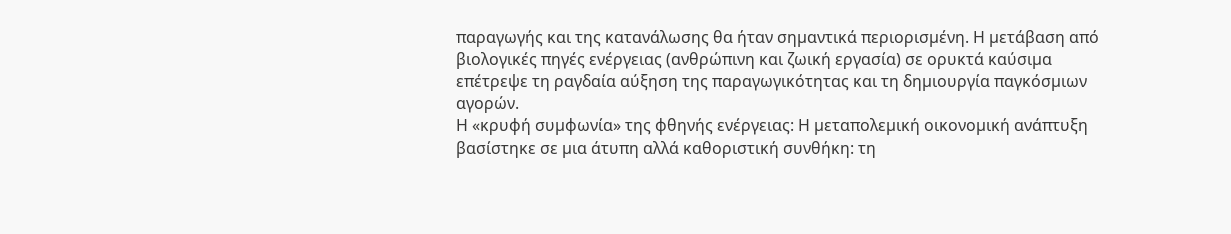παραγωγής και της κατανάλωσης θα ήταν σηµαντικά περιορισµένη. Η µετάβαση από βιολογικές πηγές ενέργειας (ανθρώπινη και ζωική εργασία) σε ορυκτά καύσιµα επέτρεψε τη ραγδαία αύξηση της παραγωγικότητας και τη δηµιουργία παγκόσµιων αγορών.
Η «κρυφή συµφωνία» της φθηνής ενέργειας: Η µεταπολεµική οικονοµική ανάπτυξη βασίστηκε σε µια άτυπη αλλά καθοριστική συνθήκη: τη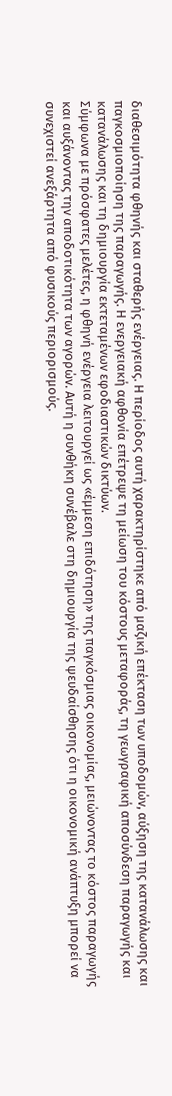διαθεσιµότητα φθηνής και σταθερής ενέργειας. Η περίοδος αυτή χαρακτηρίστηκε από µαζική επέκταση των υποδοµών, αύξηση της κατανάλωσης και παγκοσµιοποίηση της παραγωγής. Η ενεργειακή αφθονία επέτρεψε τη µείωση του κόστους µεταφοράς, τη γεωγραφική αποσύνδεση παραγωγής και κατανάλωσης και τη δηµιουργία εκτεταµένων εφοδιαστικών δικτύων.
Σύµφωνα µε πρόσφατες µελέτες, η φθηνή ενέργεια λειτουργεί ως «έµµεση επιδότηση» της παγκόσµιας οικονοµίας, µειώνοντας το κόστος παραγωγής και αυξάνοντας την αποδοτικότητα των αγορών. Αυτή η συνθήκη συνέβαλε στη δηµιουργία της ψευδαίσθησης ότι η οικονοµική ανάπτυξη µπορεί να συνεχιστεί ανεξάρτητα από φυσικούς περιορισµούς.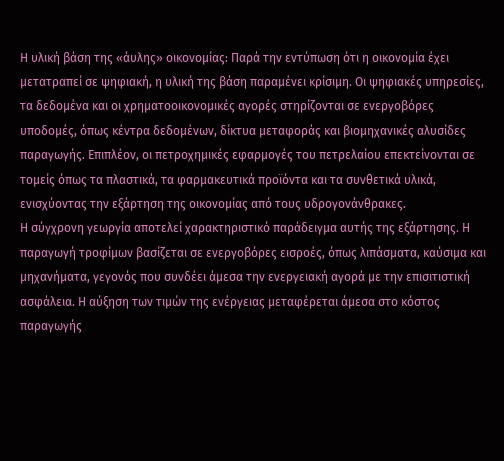Η υλική βάση της «άυλης» οικονοµίας: Παρά την εντύπωση ότι η οικονοµία έχει µετατραπεί σε ψηφιακή, η υλική της βάση παραµένει κρίσιµη. Οι ψηφιακές υπηρεσίες, τα δεδοµένα και οι χρηµατοοικονοµικές αγορές στηρίζονται σε ενεργοβόρες υποδοµές, όπως κέντρα δεδοµένων, δίκτυα µεταφοράς και βιοµηχανικές αλυσίδες παραγωγής. Επιπλέον, οι πετροχηµικές εφαρµογές του πετρελαίου επεκτείνονται σε τοµείς όπως τα πλαστικά, τα φαρµακευτικά προϊόντα και τα συνθετικά υλικά, ενισχύοντας την εξάρτηση της οικονοµίας από τους υδρογονάνθρακες.
Η σύγχρονη γεωργία αποτελεί χαρακτηριστικό παράδειγµα αυτής της εξάρτησης. Η παραγωγή τροφίµων βασίζεται σε ενεργοβόρες εισροές, όπως λιπάσµατα, καύσιµα και µηχανήµατα, γεγονός που συνδέει άµεσα την ενεργειακή αγορά µε την επισιτιστική ασφάλεια. Η αύξηση των τιµών της ενέργειας µεταφέρεται άµεσα στο κόστος παραγωγής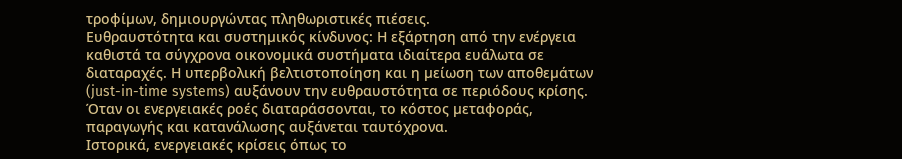τροφίµων, δηµιουργώντας πληθωριστικές πιέσεις.
Ευθραυστότητα και συστηµικός κίνδυνος: Η εξάρτηση από την ενέργεια καθιστά τα σύγχρονα οικονοµικά συστήµατα ιδιαίτερα ευάλωτα σε διαταραχές. Η υπερβολική βελτιστοποίηση και η µείωση των αποθεµάτων (just-in-time systems) αυξάνουν την ευθραυστότητα σε περιόδους κρίσης. Όταν οι ενεργειακές ροές διαταράσσονται, το κόστος µεταφοράς, παραγωγής και κατανάλωσης αυξάνεται ταυτόχρονα.
Ιστορικά, ενεργειακές κρίσεις όπως το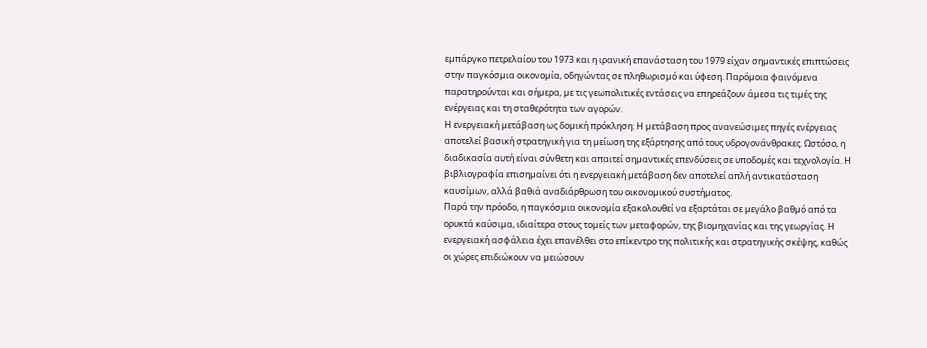εµπάργκο πετρελαίου του 1973 και η ιρανική επανάσταση του 1979 είχαν σηµαντικές επιπτώσεις στην παγκόσµια οικονοµία, οδηγώντας σε πληθωρισµό και ύφεση. Παρόµοια φαινόµενα παρατηρούνται και σήµερα, µε τις γεωπολιτικές εντάσεις να επηρεάζουν άµεσα τις τιµές της ενέργειας και τη σταθερότητα των αγορών.
Η ενεργειακή µετάβαση ως δοµική πρόκληση: Η µετάβαση προς ανανεώσιµες πηγές ενέργειας αποτελεί βασική στρατηγική για τη µείωση της εξάρτησης από τους υδρογονάνθρακες. Ωστόσο, η διαδικασία αυτή είναι σύνθετη και απαιτεί σηµαντικές επενδύσεις σε υποδοµές και τεχνολογία. Η βιβλιογραφία επισηµαίνει ότι η ενεργειακή µετάβαση δεν αποτελεί απλή αντικατάσταση καυσίµων, αλλά βαθιά αναδιάρθρωση του οικονοµικού συστήµατος.
Παρά την πρόοδο, η παγκόσµια οικονοµία εξακολουθεί να εξαρτάται σε µεγάλο βαθµό από τα ορυκτά καύσιµα, ιδιαίτερα στους τοµείς των µεταφορών, της βιοµηχανίας και της γεωργίας. Η ενεργειακή ασφάλεια έχει επανέλθει στο επίκεντρο της πολιτικής και στρατηγικής σκέψης, καθώς οι χώρες επιδιώκουν να µειώσουν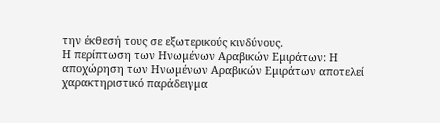την έκθεσή τους σε εξωτερικούς κινδύνους.
Η περίπτωση των Ηνωµένων Αραβικών Εµιράτων: Η αποχώρηση των Ηνωµένων Αραβικών Εµιράτων αποτελεί χαρακτηριστικό παράδειγµα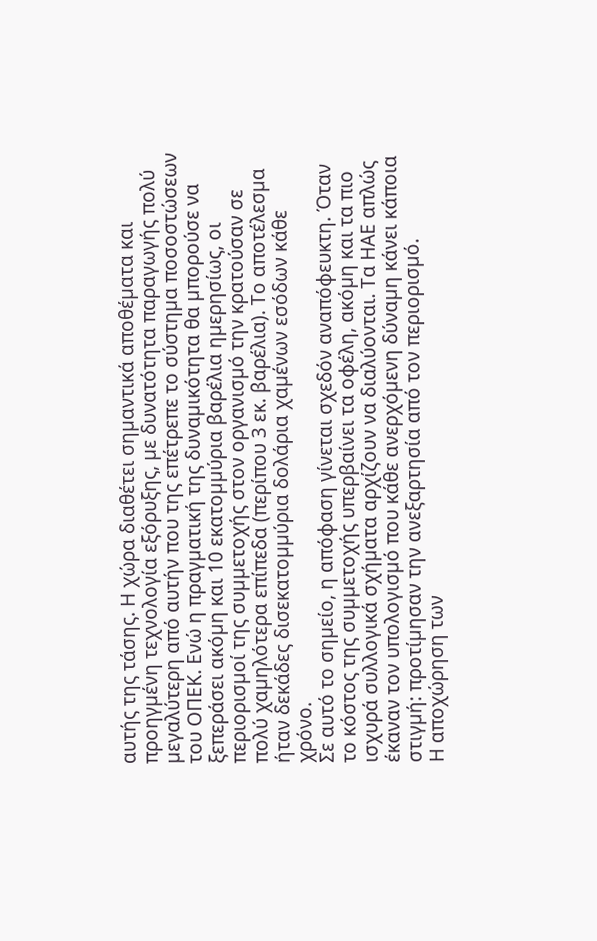αυτής της τάσης. Η χώρα διαθέτει σηµαντικά αποθέµατα και προηγµένη τεχνολογία εξόρυξης, µε δυνατότητα παραγωγής πολύ µεγαλύτερη από αυτήν που της επέτρεπε το σύστηµα ποσοστώσεων του ΟΠΕΚ. Ενώ η πραγµατική της δυναµικότητα θα µπορούσε να ξεπεράσει ακόµη και 10 εκατοµµύρια βαρέλια ηµερησίως, οι περιορισµοί της συµµετοχής στον οργανισµό την κρατούσαν σε πολύ χαµηλότερα επίπεδα (περίπου 3 εκ. βαρέλια). Το αποτέλεσµα ήταν δεκάδες δισεκατοµµύρια δολάρια χαµένων εσόδων κάθε χρόνο.
Σε αυτό το σηµείο, η απόφαση γίνεται σχεδόν αναπόφευκτη. Όταν το κόστος της συµµετοχής υπερβαίνει τα οφέλη, ακόµη και τα πιο ισχυρά συλλογικά σχήµατα αρχίζουν να διαλύονται. Τα ΗΑΕ απλώς έκαναν τον υπολογισµό που κάθε ανερχόµενη δύναµη κάνει κάποια στιγµή: προτίµησαν την ανεξαρτησία από τον περιορισµό.
Η αποχώρηση των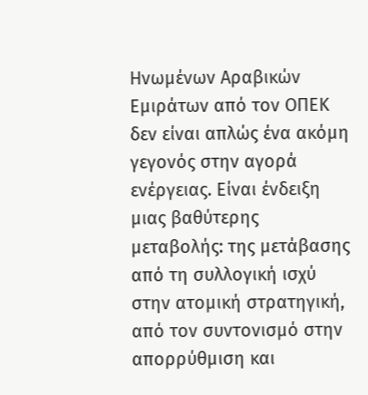Ηνωµένων Αραβικών Εµιράτων από τον ΟΠΕΚ δεν είναι απλώς ένα ακόµη γεγονός στην αγορά ενέργειας. Είναι ένδειξη µιας βαθύτερης µεταβολής: της µετάβασης από τη συλλογική ισχύ στην ατοµική στρατηγική, από τον συντονισµό στην απορρύθµιση και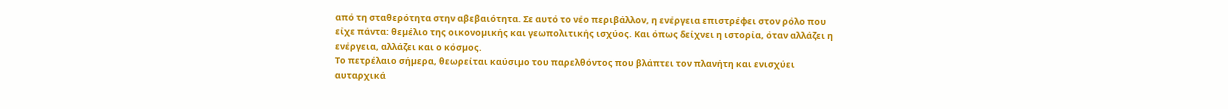από τη σταθερότητα στην αβεβαιότητα. Σε αυτό το νέο περιβάλλον, η ενέργεια επιστρέφει στον ρόλο που είχε πάντα: θεµέλιο της οικονοµικής και γεωπολιτικής ισχύος. Και όπως δείχνει η ιστορία, όταν αλλάζει η ενέργεια, αλλάζει και ο κόσµος.
Το πετρέλαιο σήµερα, θεωρείται καύσιµο του παρελθόντος που βλάπτει τον πλανήτη και ενισχύει αυταρχικά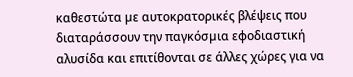καθεστώτα µε αυτοκρατορικές βλέψεις που διαταράσσουν την παγκόσµια εφοδιαστική αλυσίδα και επιτίθονται σε άλλες χώρες για να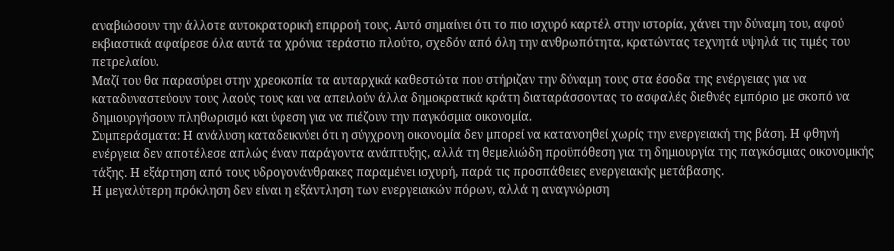αναβιώσουν την άλλοτε αυτοκρατορική επιρροή τους. Αυτό σηµαίνει ότι το πιο ισχυρό καρτέλ στην ιστορία, χάνει την δύναµη του, αφού εκβιαστικά αφαίρεσε όλα αυτά τα χρόνια τεράστιο πλούτο, σχεδόν από όλη την ανθρωπότητα, κρατώντας τεχνητά υψηλά τις τιµές του πετρελαίου.
Μαζί του θα παρασύρει στην χρεοκοπία τα αυταρχικά καθεστώτα που στήριζαν την δύναµη τους στα έσοδα της ενέργειας για να καταδυναστεύουν τους λαούς τους και να απειλούν άλλα δηµοκρατικά κράτη διαταράσσοντας το ασφαλές διεθνές εµπόριο µε σκοπό να δηµιουργήσουν πληθωρισµό και ύφεση για να πιέζουν την παγκόσµια οικονοµία.
Συµπεράσµατα: Η ανάλυση καταδεικνύει ότι η σύγχρονη οικονοµία δεν µπορεί να κατανοηθεί χωρίς την ενεργειακή της βάση. Η φθηνή ενέργεια δεν αποτέλεσε απλώς έναν παράγοντα ανάπτυξης, αλλά τη θεµελιώδη προϋπόθεση για τη δηµιουργία της παγκόσµιας οικονοµικής τάξης. Η εξάρτηση από τους υδρογονάνθρακες παραµένει ισχυρή, παρά τις προσπάθειες ενεργειακής µετάβασης.
Η µεγαλύτερη πρόκληση δεν είναι η εξάντληση των ενεργειακών πόρων, αλλά η αναγνώριση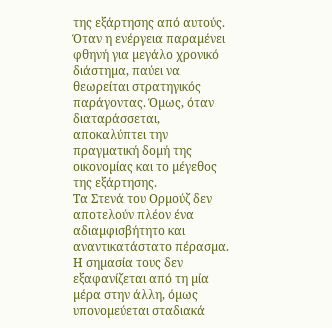της εξάρτησης από αυτούς. Όταν η ενέργεια παραµένει φθηνή για µεγάλο χρονικό διάστηµα, παύει να θεωρείται στρατηγικός παράγοντας. Όµως, όταν διαταράσσεται, αποκαλύπτει την πραγµατική δοµή της οικονοµίας και το µέγεθος της εξάρτησης.
Τα Στενά του Ορµούζ δεν αποτελούν πλέον ένα αδιαµφισβήτητο και αναντικατάστατο πέρασµα. Η σηµασία τους δεν εξαφανίζεται από τη µία µέρα στην άλλη, όµως υπονοµεύεται σταδιακά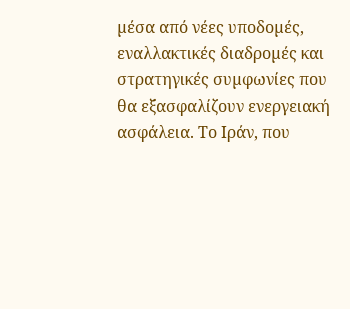µέσα από νέες υποδοµές, εναλλακτικές διαδροµές και στρατηγικές συµφωνίες που θα εξασφαλίζουν ενεργειακή ασφάλεια. Το Ιράν, που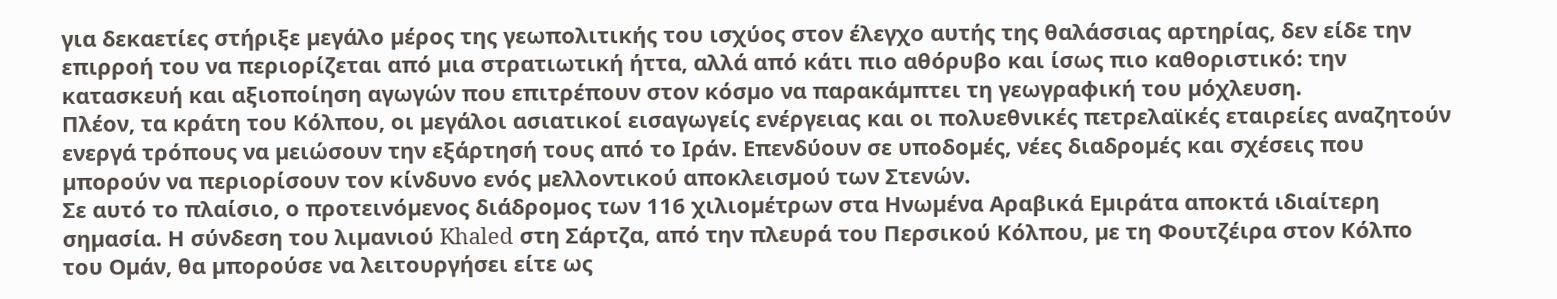για δεκαετίες στήριξε µεγάλο µέρος της γεωπολιτικής του ισχύος στον έλεγχο αυτής της θαλάσσιας αρτηρίας, δεν είδε την επιρροή του να περιορίζεται από µια στρατιωτική ήττα, αλλά από κάτι πιο αθόρυβο και ίσως πιο καθοριστικό: την κατασκευή και αξιοποίηση αγωγών που επιτρέπουν στον κόσµο να παρακάµπτει τη γεωγραφική του µόχλευση.
Πλέον, τα κράτη του Κόλπου, οι µεγάλοι ασιατικοί εισαγωγείς ενέργειας και οι πολυεθνικές πετρελαϊκές εταιρείες αναζητούν ενεργά τρόπους να µειώσουν την εξάρτησή τους από το Ιράν. Επενδύουν σε υποδοµές, νέες διαδροµές και σχέσεις που µπορούν να περιορίσουν τον κίνδυνο ενός µελλοντικού αποκλεισµού των Στενών.
Σε αυτό το πλαίσιο, ο προτεινόµενος διάδροµος των 116 χιλιοµέτρων στα Ηνωµένα Αραβικά Εµιράτα αποκτά ιδιαίτερη σηµασία. Η σύνδεση του λιµανιού Khaled στη Σάρτζα, από την πλευρά του Περσικού Κόλπου, µε τη Φουτζέιρα στον Κόλπο του Οµάν, θα µπορούσε να λειτουργήσει είτε ως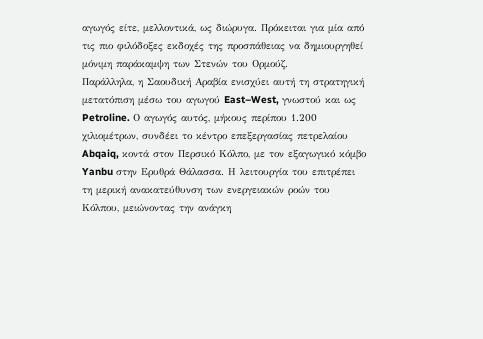αγωγός είτε, µελλοντικά, ως διώρυγα. Πρόκειται για µία από τις πιο φιλόδοξες εκδοχές της προσπάθειας να δηµιουργηθεί µόνιµη παράκαµψη των Στενών του Ορµούζ.
Παράλληλα, η Σαουδική Αραβία ενισχύει αυτή τη στρατηγική µετατόπιση µέσω του αγωγού East–West, γνωστού και ως Petroline. Ο αγωγός αυτός, µήκους περίπου 1.200 χιλιοµέτρων, συνδέει το κέντρο επεξεργασίας πετρελαίου Abqaiq, κοντά στον Περσικό Κόλπο, µε τον εξαγωγικό κόµβο Yanbu στην Ερυθρά Θάλασσα. Η λειτουργία του επιτρέπει τη µερική ανακατεύθυνση των ενεργειακών ροών του Κόλπου, µειώνοντας την ανάγκη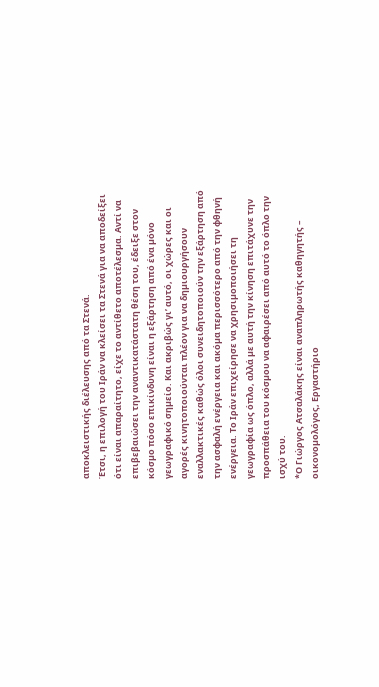αποκλειστικής διέλευσης από τα Στενά.
Έτσι, η επιλογή του Ιράν να κλείσει τα Στενά για να αποδείξει ότι είναι απαραίτητο, είχε το αντίθετο αποτέλεσµα. Αντί να επιβεβαιώσει την αναντικατάστατη θέση του, έδειξε στον κόσµο πόσο επικίνδυνη είναι η εξάρτηση από ένα µόνο γεωγραφικό σηµείο. Και ακριβώς γι’ αυτό, οι χώρες και οι αγορές κινητοποιούνται πλέον για να δηµιουργήσουν εναλλακτικές καθώς όλοι συνειδητοποιούν την εξάρτηση από την ασφαλή ενέργεια και ακόµα περισσότερο από την φθηνή ενέργεια. Το Ιράν επιχείρησε να χρησιµοποιήσει τη γεωγραφία ως όπλο, αλλά µε αυτή την κίνηση επιτάχυνε την προσπάθεια του κόσµου να αφαιρέσει από αυτό το όπλο την ισχύ του.
*Ο Γιώργος Ατσαλάκης είναι αναπληρωτής καθηγητής – οικονοµολόγος, Εργαστήριο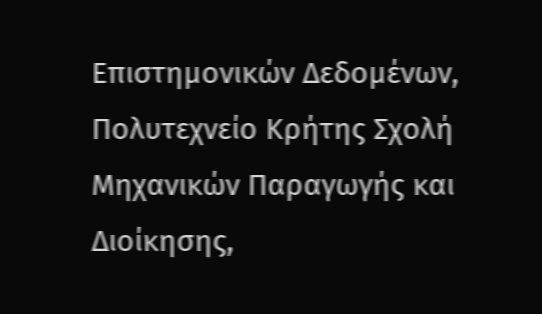Επιστηµονικών ∆εδοµένων, Πολυτεχνείο Κρήτης Σχολή Μηχανικών Παραγωγής και ∆ιοίκησης,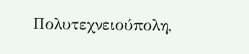Πολυτεχνειούπολη,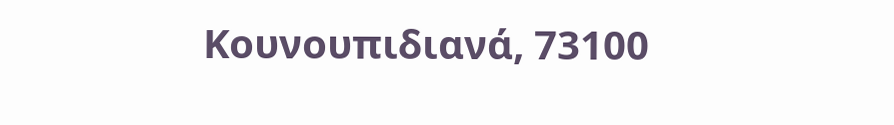Κουνουπιδιανά, 73100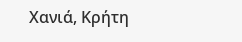Χανιά, Κρήτη